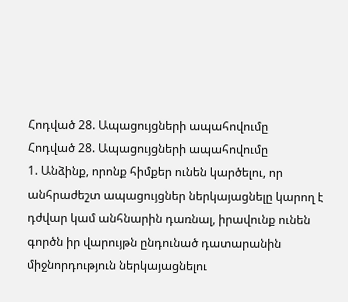Հոդված 28. Ապացույցների ապահովումը
Հոդված 28. Ապացույցների ապահովումը
1. Անձինք, որոնք հիմքեր ունեն կարծելու, որ անհրաժեշտ ապացույցներ ներկայացնելը կարող է դժվար կամ անհնարին դառնալ, իրավունք ունեն գործն իր վարույթն ընդունած դատարանին միջնորդություն ներկայացնելու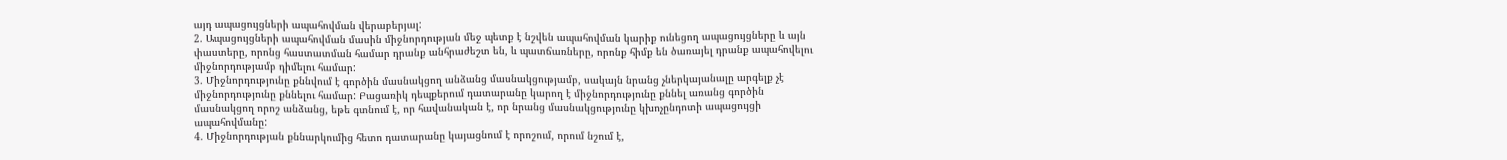այդ ապացույցների ապահովման վերաբերյալ:
2. Ապացույցների ապահովման մասին միջնորդության մեջ պետք է նշվեն ապահովման կարիք ունեցող ապացույցները և այն փաստերը, որոնց հաստատման համար դրանք անհրաժեշտ են, և պատճառները, որոնք հիմք են ծառայել դրանք ապահովելու միջնորդությամբ դիմելու համար:
3. Միջնորդությունը քննվում է գործին մասնակցող անձանց մասնակցությամբ, սակայն նրանց չներկայանալը արգելք չէ միջնորդությունը քննելու համար: Բացառիկ դեպքերում դատարանը կարող է միջնորդությունը քննել առանց գործին մասնակցող որոշ անձանց, եթե գտնում է, որ հավանական է, որ նրանց մասնակցությունը կխոչընդոտի ապացույցի ապահովմանը:
4. Միջնորդության քննարկումից հետո դատարանը կայացնում է որոշում, որում նշում է,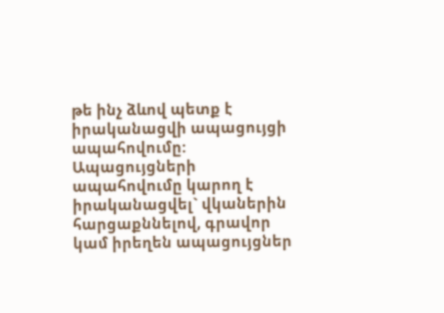թե ինչ ձևով պետք է իրականացվի ապացույցի ապահովումը: Ապացույցների ապահովումը կարող է իրականացվել` վկաներին հարցաքննելով, գրավոր կամ իրեղեն ապացույցներ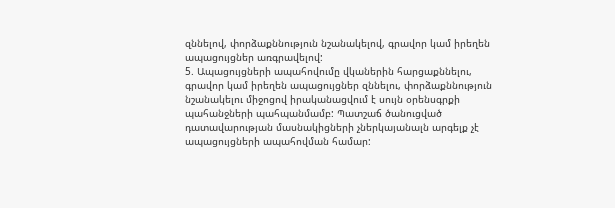զննելով, փորձաքննություն նշանակելով, գրավոր կամ իրեղեն ապացույցներ առգրավելով:
5. Ապացույցների ապահովումը վկաներին հարցաքննելու, գրավոր կամ իրեղեն ապացույցներ զննելու, փորձաքննություն նշանակելու միջոցով իրականացվում է սույն օրենսգրքի պահանջների պահպանմամբ: Պատշաճ ծանուցված դատավարության մասնակիցների չներկայանալն արգելք չէ ապացույցների ապահովման համար: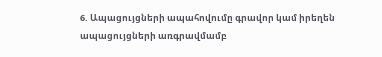6. Ապացույցների ապահովումը գրավոր կամ իրեղեն ապացույցների առգրավմամբ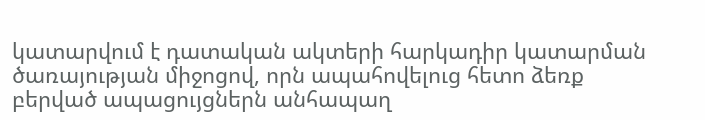կատարվում է դատական ակտերի հարկադիր կատարման ծառայության միջոցով, որն ապահովելուց հետո ձեռք բերված ապացույցներն անհապաղ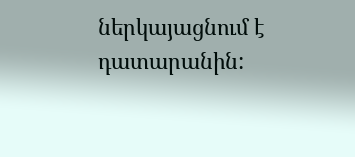ներկայացնում է դատարանին: